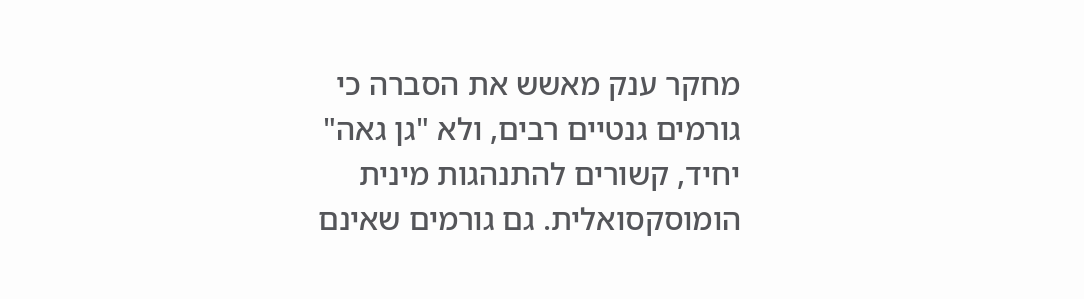מחקר ענק מאשש את הסברה כי גורמים גנטיים רבים, ולא "גן גאה" יחיד, קשורים להתנהגות מינית הומוסקסואלית. גם גורמים שאינם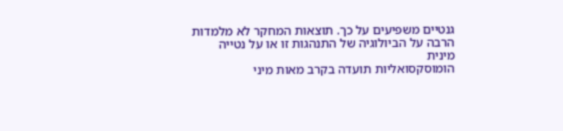גנטיים משפיעים על כך. תוצאות המחקר לא מלמדות הרבה על הביולוגיה של התנהגות זו או על נטייה מינית
הומוסקסואליות תועדה בקרב מאות מיני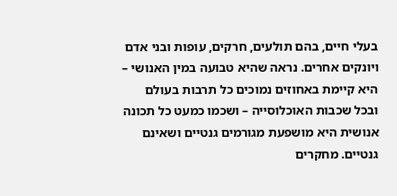בעלי חיים, בהם תולעים, חרקים, עופות ובני אדם ויונקים אחרים. נראה שהיא טבועה במין האנושי – היא קיימת באחוזים נמוכים כל תרבות בעולם ובכל שכבות האוכלוסייה – ושכמו כמעט כל תכונה אנושית היא מושפעת מגורמים גנטיים ושאינם גנטיים. מחקרים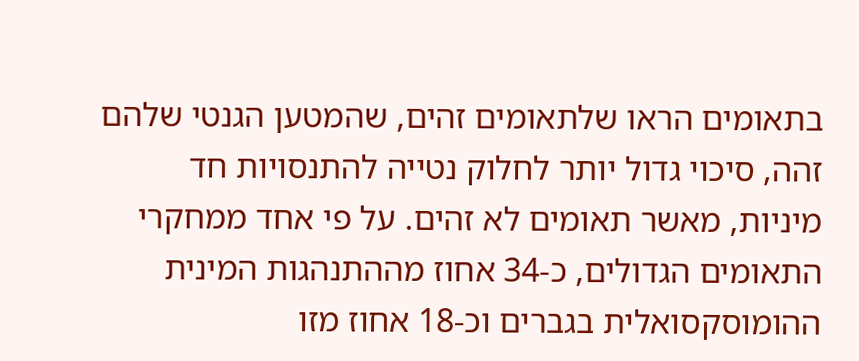בתאומים הראו שלתאומים זהים, שהמטען הגנטי שלהם זהה, סיכוי גדול יותר לחלוק נטייה להתנסויות חד מיניות, מאשר תאומים לא זהים. על פי אחד ממחקרי התאומים הגדולים, כ-34 אחוז מההתנהגות המינית ההומוסקסואלית בגברים וכ-18 אחוז מזו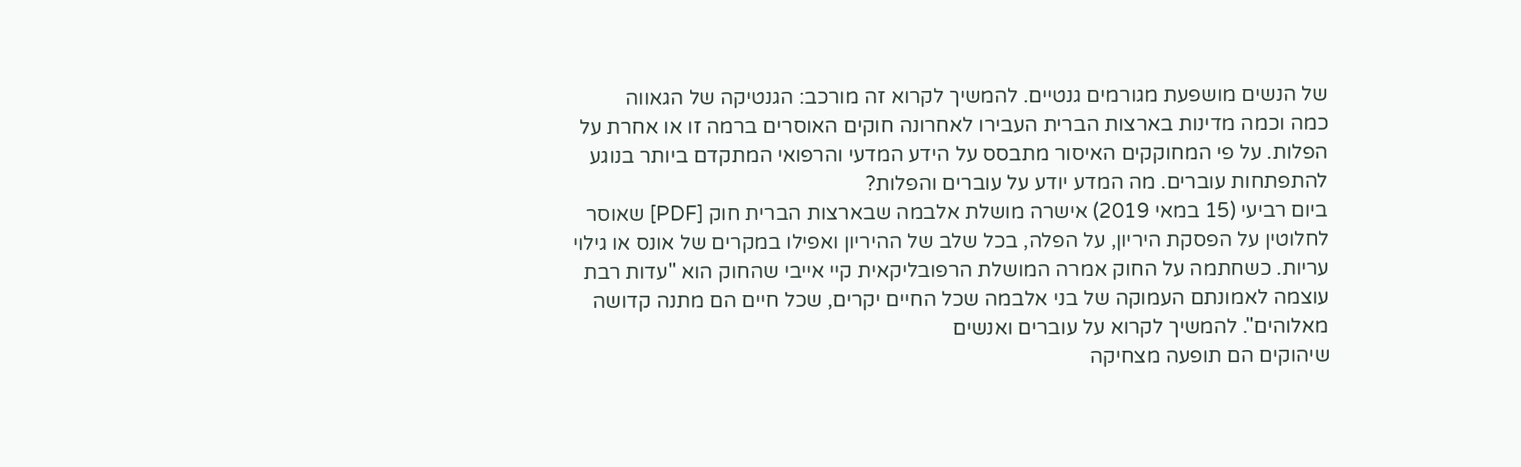של הנשים מושפעת מגורמים גנטיים. להמשיך לקרוא זה מורכב: הגנטיקה של הגאווה
כמה וכמה מדינות בארצות הברית העבירו לאחרונה חוקים האוסרים ברמה זו או אחרת על הפלות. על פי המחוקקים האיסור מתבסס על הידע המדעי והרפואי המתקדם ביותר בנוגע להתפתחות עוברים. מה המדע יודע על עוברים והפלות?
ביום רביעי (15 במאי 2019) אישרה מושלת אלבמה שבארצות הברית חוק [PDF] שאוסר לחלוטין על הפסקת היריון, על הפלה, בכל שלב של ההיריון ואפילו במקרים של אונס או גילוי עריות. כשחתמה על החוק אמרה המושלת הרפובליקאית קיי אייבי שהחוק הוא "עדות רבת עוצמה לאמונתם העמוקה של בני אלבמה שכל החיים יקרים, שכל חיים הם מתנה קדושה מאלוהים". להמשיך לקרוא על עוברים ואנשים
שיהוקים הם תופעה מצחיקה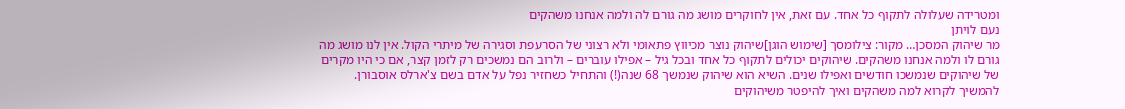ומטרידה שעלולה לתקוף כל אחד. עם זאת, אין לחוקרים מושג מה גורם לה ולמה אנחנו משהקים
נעם לויתן
מר שיהוק המסכן… מקור: צילומסך [שימוש הוגן]שיהוק נוצר מכיווץ פתאומי ולא רצוני של הסרעפת וסגירה של מיתרי הקול. אין לנו מושג מה גורם לו ולמה אנחנו משהקים. שיהוקים יכולים לתקוף כל אחד ובכל גיל – אפילו עוברים – ולרוב הם נמשכים רק לזמן קצר, אם כי היו מקרים של שיהוקים שנמשכו חודשים ואפילו שנים. השיא הוא שיהוק שנמשך 68 שנה(!) והתחיל כשחזיר נפל על אדם בשם צ'ארלס אוסבורן. להמשיך לקרוא למה משהקים ואיך להיפטר משיהוקים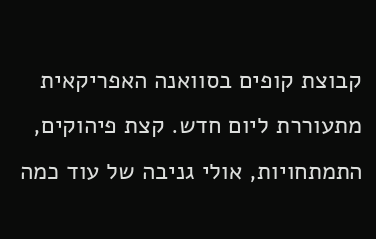קבוצת קופים בסוואנה האפריקאית מתעוררת ליום חדש. קצת פיהוקים, התמתחויות, אולי גניבה של עוד כמה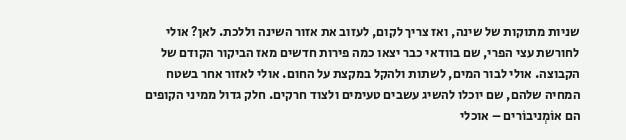שניות מתוקות של שינה, ואז צריך לקום, לעזוב את אזור השינה וללכת. לאן? אולי לחורשת עצי הפרי, שם בוודאי כבר יצאו כמה פירות חדשים מאז הביקור הקודם של הקבוצה. אולי לבור המים, לשתות ולהקל במקצת על החום. אולי לאזור אחר בשטח המחיה שלהם, שם יוכלו להשיג עשבים טעימים ולצוד חרקים. חלק גדול ממיני הקופים הם אוֹמְניבוֹרים – אוכלי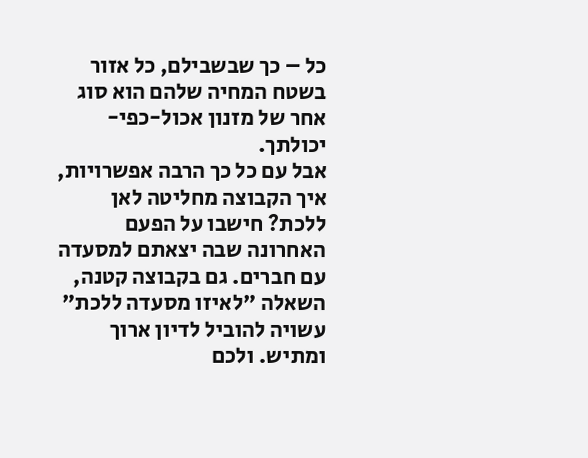כל – כך שבשבילם, כל אזור בשטח המחיה שלהם הוא סוג אחר של מזנון אכול-כפי-יכולתך.
אבל עם כל כך הרבה אפשרויות, איך הקבוצה מחליטה לאן ללכת? חישבו על הפעם האחרונה שבה יצאתם למסעדה עם חברים. גם בקבוצה קטנה, השאלה "לאיזו מסעדה ללכת" עשויה להוביל לדיון ארוך ומתיש. ולכם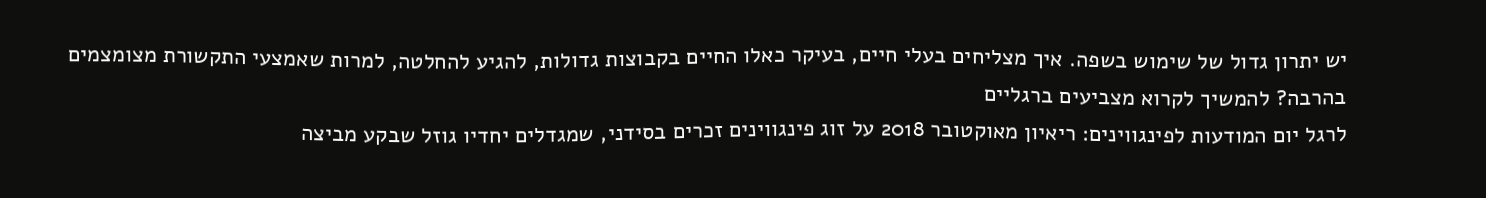יש יתרון גדול של שימוש בשפה. איך מצליחים בעלי חיים, בעיקר כאלו החיים בקבוצות גדולות, להגיע להחלטה, למרות שאמצעי התקשורת מצומצמים בהרבה? להמשיך לקרוא מצביעים ברגליים
לרגל יום המודעות לפינגווינים: ריאיון מאוקטובר 2018 על זוג פינגווינים זכרים בסידני, שמגדלים יחדיו גוזל שבקע מביצה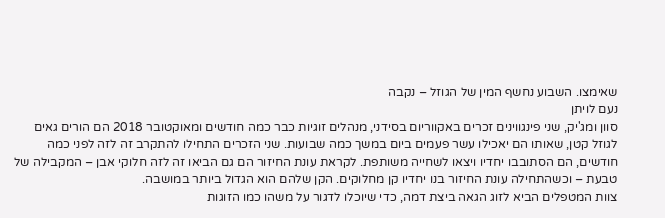שאימצו. השבוע נחשף המין של הגוזל – נקבה
נעם לויתן
סוון ומג'יק, שני פינגווינים זכרים באקווריום בסידני, מנהלים זוגיות כבר כמה חודשים ומאוקטובר 2018 הם הורים גאים לגוזל קטן, שאותו הם יאכילו עשר פעמים ביום במשך כמה שבועות. שני הזכרים התחילו להתקרב זה לזה לפני כמה חודשים, הם הסתובבו יחדיו ויצאו לשחייה משותפת. לקראת עונת החיזור הם גם הביאו זה לזה חלוקי אבן – המקבילה של טבעת – וכשהתחילה עונת החיזור בנו יחדיו קן מחלוקים. הקן שלהם הוא הגדול ביותר במושבה.
צוות המטפלים הביא לזוג הגאה ביצת דמה, כדי שיוכלו לדגור על משהו כמו הזוגות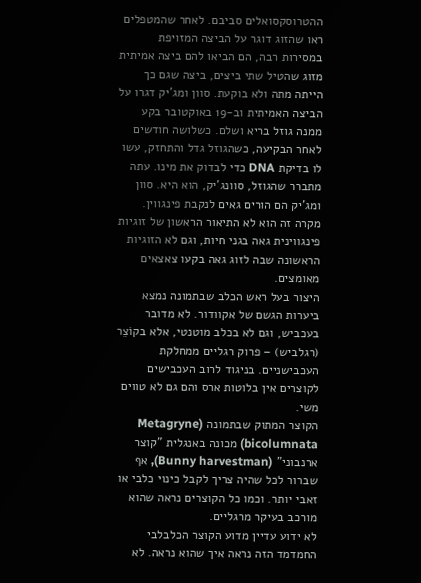ההטרוסקסואלים סביבם. לאחר שהמטפלים ראו שהזוג דוגר על הביצה המזויפת במסירות רבה, הם הביאו להם ביצה אמיתית מזוג שהטיל שתי ביצים, ביצה שגם כך הייתה מתה ולא בוקעת. סוון ומג'יק דגרו על הביצה האמיתית וב-19 באוקטובר בקע ממנה גוזל בריא ושלם. כשלושה חודשים לאחר הבקיעה, כשהגוזל גדל והתחזק, עשו לו בדיקת DNA כדי לבדוק את מינו. עתה מתברר שהגוזל, סוונג'יק, הוא היא. סוון ומג'יק הם הורים גאים לנקבת פינגווין.
מקרה זה הוא לא התיאור הראשון של זוגיות פינגווינית גאה בגני חיות, וגם לא הזוגיות הראשונה שבה לזוג גאה בקעו צאצאים מאומצים.
היצור בעל ראש הכלב שבתמונה נמצא ביערות הגשם של אקוודור. לא מדובר בעכביש, וגם לא בכלב מוטנטי, אלא בקוֹצֵר (רגלביש) – פרוק רגליים ממחלקת העכבישניים. בניגוד לרוב העכבישים לקוצרים אין בלוטות ארס והם גם לא טווים משי.
הקוצר המתוק שבתמונה (Metagryne bicolumnata) מכונה באנגלית "קוצר ארנבוני" (Bunny harvestman), אף שברור לכל שהיה צריך לקבל כינוי כלבי או זאבי יותר. וכמו כל הקוצרים נראה שהוא מורכב בעיקר מרגליים.
לא ידוע עדיין מדוע הקוצר הכלבלבי החמדמד הזה נראה איך שהוא נראה. לא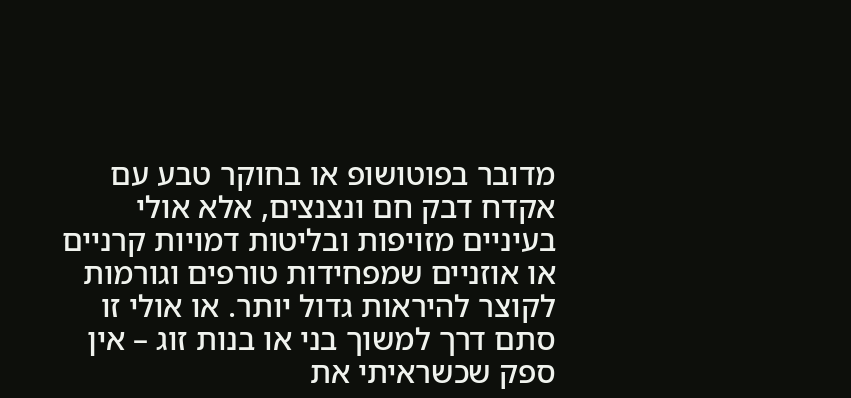מדובר בפוטושופ או בחוקר טבע עם אקדח דבק חם ונצנצים, אלא אולי בעיניים מזויפות ובליטות דמויות קרניים או אוזניים שמפחידות טורפים וגורמות לקוצר להיראות גדול יותר. או אולי זו סתם דרך למשוך בני או בנות זוג – אין ספק שכשראיתי את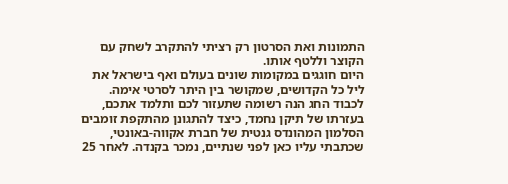התמונות ואת הסרטון רק רציתי להתקרב לשחק עם הקוצר וללטף אותו.
היום חוגגים במקומות שונים בעולם ואף בישראל את ליל כל הקדושים, שמקושר בין היתר לסרטי אימה. לכבוד החג הנה רשומה שתעזור לכם ותלמד אתכם, בעזרתו של תיקן נחמד, כיצד להתגונן מהתקפת זומבים
הסלמון המהונדס גנטית של חברת אקווה-באונטי, שכתבתי עליו כאן לפני שנתיים, נמכר בקנדה. לאחר 25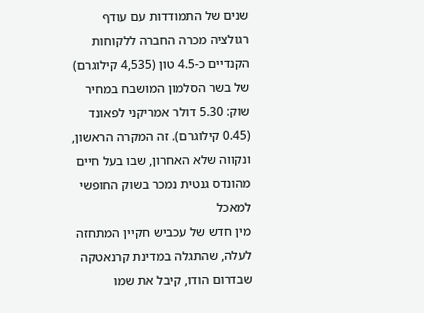שנים של התמודדות עם עודף רגולציה מכרה החברה ללקוחות הקנדיים כ-4.5 טון (4,535 קילוגרם) של בשר הסלמון המושבח במחיר שוק: 5.30 דולר אמריקני לפאונד (0.45 קילוגרם). זה המקרה הראשון, ונקווה שלא האחרון, שבו בעל חיים מהונדס גנטית נמכר בשוק החופשי למאכל
מין חדש של עכביש חקיין המתחזה לעלה, שהתגלה במדינת קרנאטקה שבדרום הודו, קיבל את שמו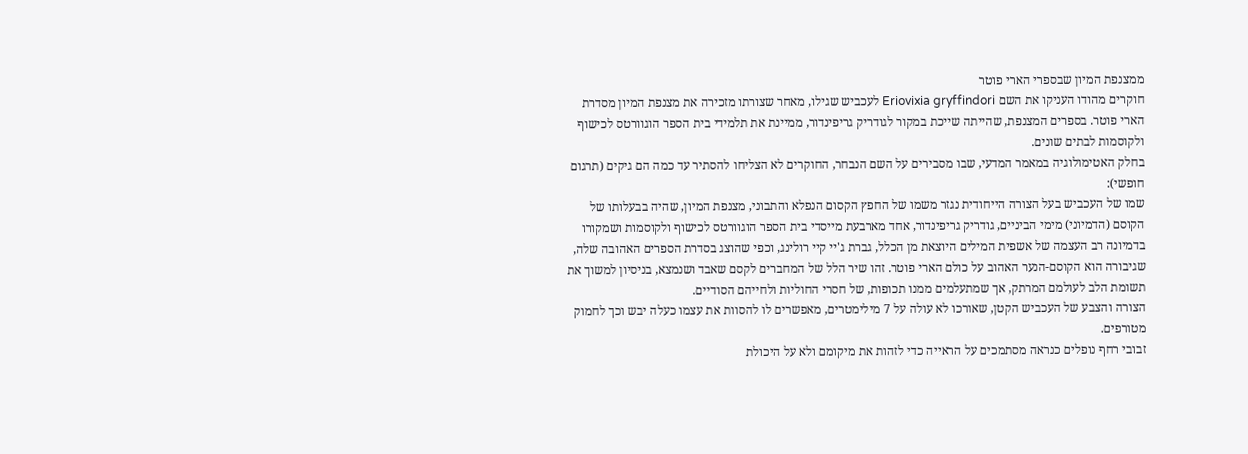ממצנפת המיון שבספרי הארי פוטר
חוקרים מהודו העניקו את השם Eriovixia gryffindori לעכביש שגילו, מאחר שצורתו מזכירה את מצנפת המיון מסדרת הארי פוטר. בספרים המצנפת, שהייתה שייכת במקור לגודריק גריפינדור, ממיינת את תלמידי בית הספר הוגוורטס לכישוף ולקוסמות לבתים שונים.
בחלק האטימולוגיה במאמר המדעי, שבו מסבירים על השם הנבחר, החוקרים לא הצליחו להסתיר עד כמה הם גיקים (תרגום חופשי):
שמו של העכביש בעל הצורה הייחודית נגזר משמו של החפץ הקסום הנפלא והתבוני, מצנפת המיון, שהיה בבעלותו של הקוסם (הדמיוני) מימי הביניים, גודריק גריפינדור, אחד מארבעת מייסדי בית הספר הוגוורטס לכישוף ולקוסמות ושמקורו בדמיונה רב העצמה של אשפית המילים היוצאת מן הכלל, גברת ג'יי קיי רולינג, וכפי שהוצג בסדרת הספרים האהובה שלה, שגיבורה הוא הקוסם-הנער האהוב על כולם הארי פוטר. זהו שיר הלל של המחברים לקסם שאבד ושנמצא, בניסיון למשוך את תשומת הלב לעולמם המרתק, אך שמתעלמים ממנו תכופות, של חסרי החוליות ולחייהם הסודיים.
הצורה והצבע של העכביש הקטן, שאורכו לא עולה על 7 מילימטרים, מאפשרים לו להסוות את עצמו כעלה יבש וכך לחמוק מטורפים.
זבובי רחף נופלים כנראה מסתמכים על הראייה כדי לזהות את מיקומם ולא על היכולת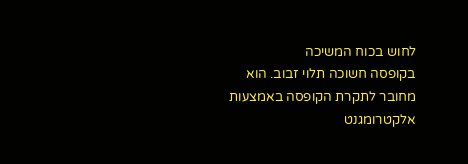לחוש בכוח המשיכה
בקופסה חשוכה תלוי זבוב. הוא מחובר לתקרת הקופסה באמצעות אלקטרומגנט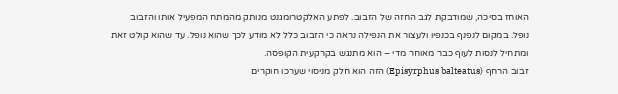האוחז בסיכה, שמודבקת לגב החזה של הזבוב. לפתע האלקטרומגנט מנותק מהמתח המפעיל אותו והזבוב נופל. במקום לנפנף בכנפיו ולעצור את הנפילה נראה כי הזבוב כלל לא מודע לכך שהוא נופל. עד שהוא קולט זאת ומתחיל לנסות לעוף כבר מאוחר מדי – הוא מתנגש בקרקעית הקופסה.
זבוב הרחף (Episyrphus balteatus) הזה הוא חלק מניסוי שערכו חוקרים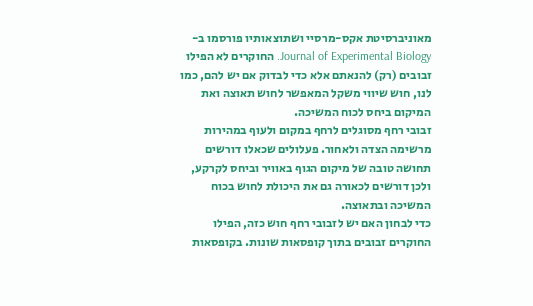מאוניברסיטת אקס-מרסיי ושתוצאותיו פורסמו ב-Journal of Experimental Biology. החוקרים לא הפילו זבובים (רק) להנאתם אלא כדי לבדוק אם יש להם, כמו לנו, חוש שיווי משקל המאפשר לחוש תאוצה ואת המיקום ביחס לכוח המשיכה.
זבובי רחף מסוגלים לרחף במקום ולעוף במהירות מרשימה הצדה ולאחור. פעלולים שכאלו דורשים תחושה טובה של מיקום הגוף באוויר וביחס לקרקע, ולכן דורשים לכאורה גם את היכולת לחוש בכוח המשיכה ובתאוצה.
כדי לבחון האם יש לזבובי רחף חוש כזה, הפילו החוקרים זבובים בתוך קופסאות שונות. בקופסאות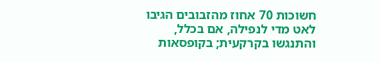חשוכות 70 אחוז מהזבובים הגיבו לאט מדי לנפילה, אם בכלל, והתנגשו בקרקעית; בקופסאות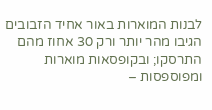לבנות המוארות באור אחיד הזבובים הגיבו מהר יותר ורק 30 אחוז מהם התרסקו; ובקופסאות מוארות ומפוספסות –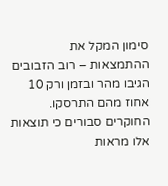סימון המקל את ההתמצאות – רוב הזבובים הגיבו מהר ובזמן ורק 10 אחוז מהם התרסקו.
החוקרים סבורים כי תוצאות אלו מראות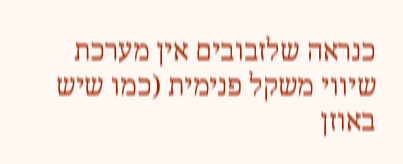כנראה שלזבובים אין מערכת שיווי משקל פנימית (כמו שיש באוזן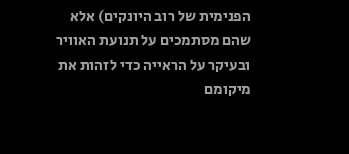הפנימית של רוב היונקים) אלא שהם מסתמכים על תנועת האוויר ובעיקר על הראייה כדי לזהות את מיקומם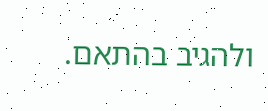ולהגיב בהתאם.